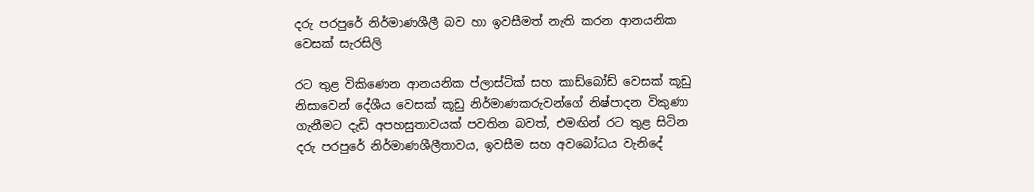දරු පරපුරේ නිර්මාණශීලී බව හා ඉවසීමත් නැති කරන ආනයනික වෙසක් සැරසිලි

රට තුළ විකිණෙන ආනයනික ප්ලාස්ටික් සහ කාඩ්බෝඩ් වෙසක් කූඩු නිසාවෙන් දේශීය වෙසක් කූඩු නිර්මාණකරුවන්ගේ නිෂ්පාදන විකුණා ගැනීමට දැඩි අපහසුතාවයක් පවතින බවත්, එමඟින් රට තුළ සිටින දරු පරපුරේ නිර්මාණශීලීතාවය, ඉවසීම සහ අවබෝධය වැනිදේ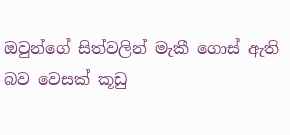ඔවුන්ගේ සිත්වලින් මැකී ගොස් ඇති බව වෙසක් කූඩු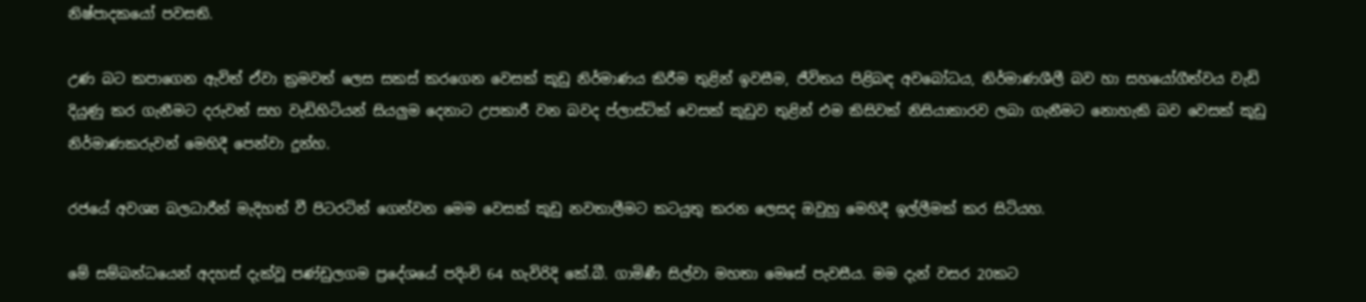නිෂ්පාදකයෝ පවසති.

උණ බට කපාගෙන ඇවිත් ඒවා ක්‍රමවත් ලෙස සකස් කරගෙන වෙසක් කූඩු නිර්මාණය කිරීම තුළින් ඉවසීම, ජීවිතය පිළිබඳ අවබෝධය, නිර්මාණශීලී බව හා සහයෝගීත්වය වැඩි දියුණු කර ගැනීමට දරුවන් සහ වැඩිහිටියන් සියලුම දෙනාට උපකාරී වන බවද ප්ලාස්ටික් වෙසක් කූඩුව තුළින් එම කිසිවක් නිසියාකාරව ලබා ගැනීමට නොහැකි බව වෙසක් කූඩු නිර්මාණකරුවන් මෙහිදී පෙන්වා දුන්හ.

රජයේ අවශ්‍ය බලධාරීන් මැදිහත් වී පිටරටින් ගෙන්වන මෙම වෙසක් කූඩු නවතාලීමට කටයුතු කරන ලෙසද ඔවුහු මෙහිදී ඉල්ලීමක් කර සිටියහ.

මේ සම්බන්ධයෙන් අදහස් දැක්වූ පණ්ඩුලගම ප්‍රදේශයේ පදිංචි 64 හැවිරිදි කේ.බී. ගාමිණී සිල්වා මහතා මෙසේ පැවසීය. මම දැන් වසර 20කට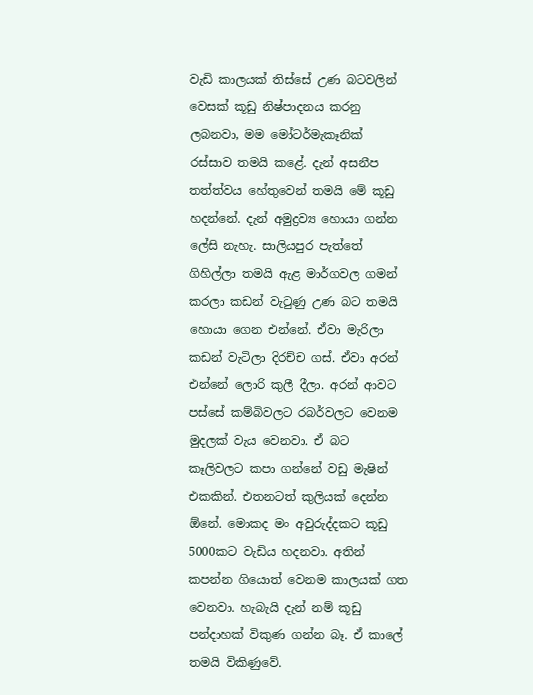වැඩි කාලයක් තිස්සේ උණ බටවලින් වෙසක් කූඩු නිෂ්පාදනය කරනු ලබනවා, මම මෝටර්මැකෑනික් රස්සාව තමයි කළේ. දැන් අසනීප තත්ත්වය හේතුවෙන් තමයි මේ කූඩු හදන්නේ. දැන් අමුද්‍රව්‍ය හොයා ගන්න ලේසි නැහැ. සාලියපුර පැත්තේ ගිහිල්ලා තමයි ඇළ මාර්ගවල ගමන් කරලා කඩන් වැටුණු උණ බට තමයි හොයා ගෙන එන්නේ. ඒවා මැරිලා කඩන් වැටිලා දිරච්ච ගස්. ඒවා අරන් එන්නේ ලොරි කුලී දීලා. අරන් ආවට පස්සේ කම්බිවලට රබර්වලට වෙනම මුදලක් වැය වෙනවා. ඒ බට කෑලිවලට කපා ගන්නේ වඩු මැෂින් එකකින්. එතනටත් කුලියක් දෙන්න ඕනේ. මොකද මං අවුරුද්දකට කූඩු 5000කට වැඩිය හදනවා. අතින් කපන්න ගියොත් වෙනම කාලයක් ගත වෙනවා. හැබැයි දැන් නම් කූඩු පන්දාහක් විකුණ ගන්න බෑ. ඒ කාලේ තමයි විකිණුවේ.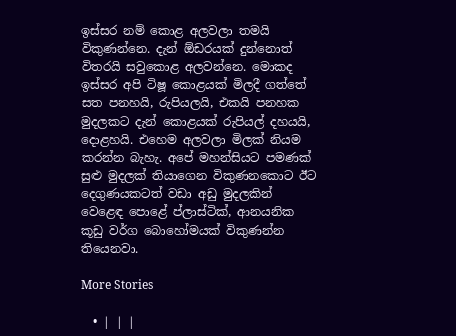ඉස්සර නම් කොළ අලවලා තමයි විකුණන්නෙ. දැන් ඕඩරයක් දුන්නොත් විතරයි සවුකොළ අලවන්නෙ. මොකද ඉස්සර අපි ටිෂූ කොළයක් මිලදී ගත්තේ සත පනහයි, රුපියලයි, එකයි පනහක මුදලකට දැන් කොළයක් රුපියල් දහයයි, දොළහයි. එහෙම අලවලා මිලක් නියම කරන්න බැහැ. අපේ මහන්සියට පමණක් සුළු මුදලක් තියාගෙන විකුණනකොට ඊට දෙගුණයකටත් වඩා අඩු මුදලකින් වෙළෙඳ පොළේ ප්ලාස්ටික්, ආනයනික කූඩු වර්ග බොහෝමයක් විකුණන්න තියෙනවා.

More Stories

  • | | |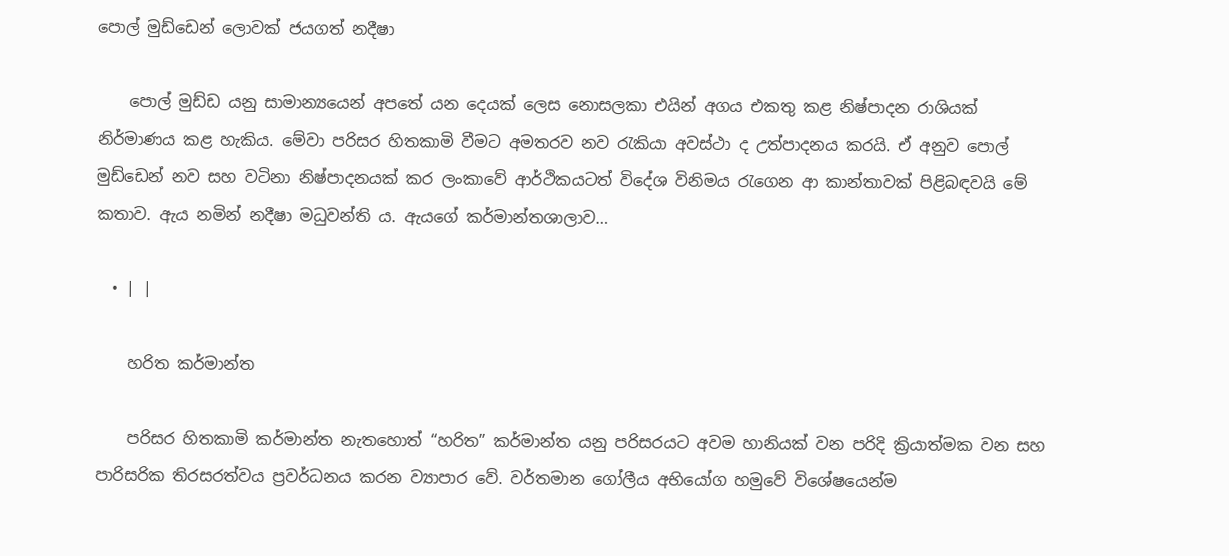පොල් මුඩ්ඩෙන් ලොවක් ජයගත් නදීෂා

    පොල් මුඩ්ඩ යනු සාමාන්‍යයෙන් අපතේ යන දෙයක් ලෙස නොසලකා එයින් අගය එකතු කළ නිෂ්පාදන රාශියක් නිර්මාණය කළ හැකිය. මේවා පරිසර හිතකාමි වීමට අමතරව නව රැකියා අවස්ථා ද උත්පාදනය කරයි. ඒ අනුව පොල් මුඩ්ඩෙන් නව සහ වටිනා නිෂ්පාදනයක් කර ලංකාවේ ආර්ථිකයටත් විදේශ විනිමය රැගෙන ආ කාන්තාවක් පිළිබඳවයි මේ කතාව. ඇය නමින් නදීෂා මධුවන්ති ය. ඇයගේ කර්මාන්තශාලාව…

  • | |

    හරිත කර්මාන්ත

    පරිසර හිතකාමි කර්මාන්ත නැතහොත් “හරිත” කර්මාන්ත යනු පරිසරයට අවම හානියක් වන පරිදි ක්‍රියාත්මක වන සහ පාරිසරික තිරසරත්වය ප්‍රවර්ධනය කරන ව්‍යාපාර වේ. වර්තමාන ගෝලීය අභියෝග හමුවේ විශේෂයෙන්ම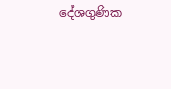දේශගුණික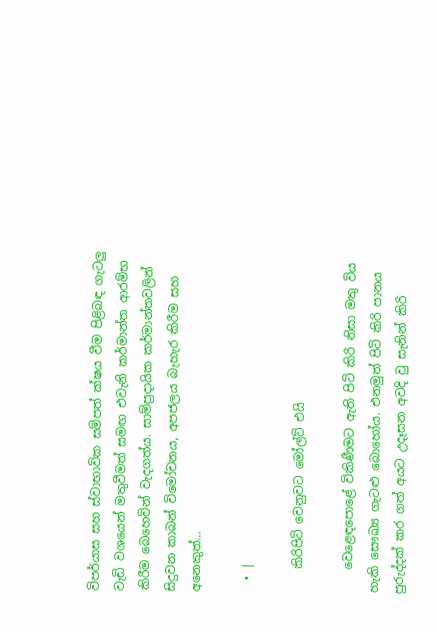විපර්යාස සහ ස්වාභාවික සම්පත් ක්ෂය වීම පිළිබඳ ගැටලු වැඩි වශයෙන් මතුවීමත් සමඟ එවැනි කර්මාන්ත ආරම්භ කිරීම බෙහෙවින් වැදගත්ය. සාම්ප්‍රදායික කර්මාන්තවලින් සිදුවන කාබන් විමෝචනය, අපජලය බැහැර කිරීම සහ අනෙකුත්…

  • |

    කිරිපිටි වෙනුවට මෝල්ට් එයි

    වෙළෙඳපොළේ විකිණීමට ඇති පිටි කිරි නිසා මතු විය හැකි සෞඛ්‍ය ගැටළු බොහෝය. එනමුත් පිටි කිරි පානය පුරුද්දක් කර ගත් අයට උදෑසන අවදි වු සැනින් කිරි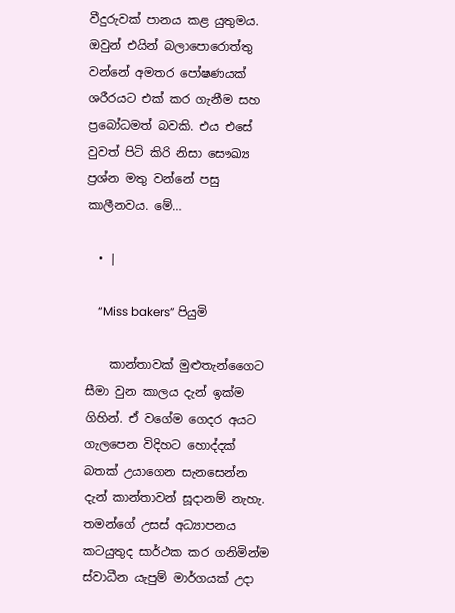වීදුරුවක් පානය කළ යුතුමය. ඔවුන් එයින් බලාපොරොත්තු වන්නේ අමතර පෝෂණයක් ශරීරයට එක් කර ගැනීම සහ ප්‍රබෝධමත් බවකි. එය එසේ වුවත් පිටි කිරි නිසා සෞඛ්‍ය ප්‍රශ්න මතු වන්නේ පසු කාලීනවය. මේ…

  • |

    “Miss bakers” පියුමි

    කාන්තාවක් මුළුතැන්ගෛට සීමා වුන කාලය දැන් ඉක්ම ගිහින්. ඒ වගේම ගෙදර අයට ගැලපෙන විදිහට හොද්දක් බතක් උයාගෙන සැනසෙන්න දැන් කාන්තාවන් සූදානම් නැහැ. තමන්ගේ උසස් අධ්‍යාපනය කටයුතුද සාර්ථක කර ගනිමින්ම ස්වාධීන යැපුම් මාර්ගයක් උදා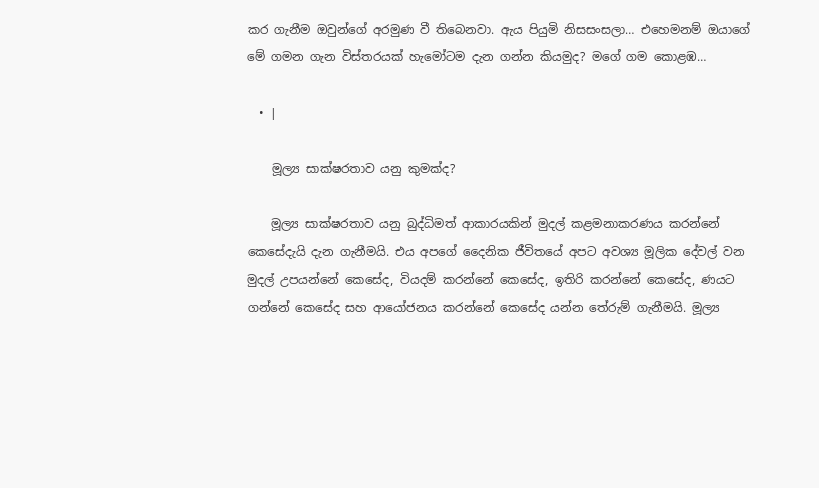කර ගැනීම ඔවුන්ගේ අරමුණ වී තිබෙනවා. ඇය පියුමි නිසසංසලා… එහෙමනම් ඔයාගේ මේ ගමන ගැන විස්තරයක් හැමෝටම දැන ගන්න කියමුද? මගේ ගම කොළඹ…

  • |

    මූල්‍ය සාක්ෂරතාව යනු කුමක්ද?

    මූල්‍ය සාක්ෂරතාව යනු බුද්ධිමත් ආකාරයකින් මුදල් කළමනාකරණය කරන්නේ කෙසේදැයි දැන ගැනීමයි. එය අපගේ දෛනික ජීවිතයේ අපට අවශ්‍ය මූලික දේවල් වන මුදල් උපයන්නේ කෙසේද, වියදම් කරන්නේ කෙසේද, ඉතිරි කරන්නේ කෙසේද, ණයට ගන්නේ කෙසේද සහ ආයෝජනය කරන්නේ කෙසේද යන්න තේරුම් ගැනීමයි. මූල්‍ය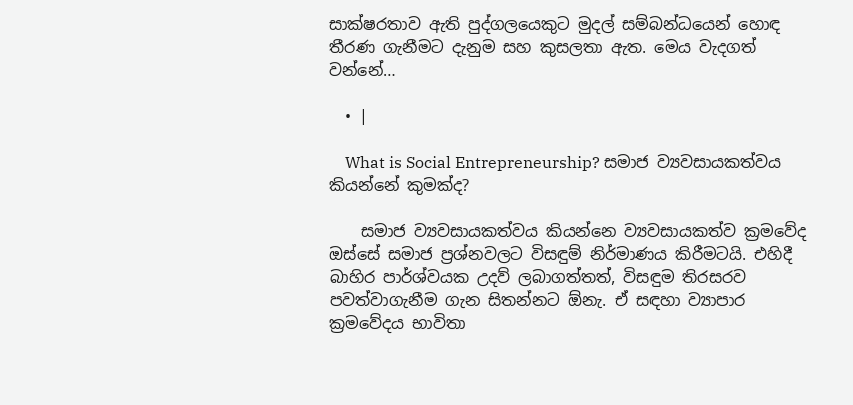සාක්ෂරතාව ඇති පුද්ගලයෙකුට මුදල් සම්බන්ධයෙන් හොඳ තීරණ ගැනීමට දැනුම සහ කුසලතා ඇත. මෙය වැදගත් වන්නේ…

  • |

    What is Social Entrepreneurship? සමාජ ව්‍යවසායකත්වය කියන්නේ කුමක්ද?

    සමාජ ව්‍යවසායකත්වය කියන්නෙ ව්‍යවසායකත්ව ක්‍රමවේද ඔස්සේ සමාජ ප්‍රශ්නවලට විසඳුම් නිර්මාණය කිරීමටයි. එහිදී බාහිර පාර්ශ්වයක උදව් ලබාගත්තත්, විසඳුම තිරසරව පවත්වාගැනීම ගැන සිතන්නට ඕනැ. ඒ සඳහා ව්‍යාපාර ක්‍රමවේදය භාවිතා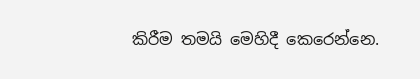කිරීම තමයි මෙහිදී කෙරෙන්නෙ.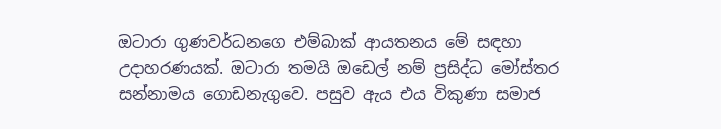ඔටාරා ගුණවර්ධනගෙ එම්බාක් ආයතනය මේ සඳහා උදාහරණයක්. ඔටාරා තමයි ඔඩෙල් නම් ප්‍රසිද්ධ මෝස්තර සන්නාමය ගොඩනැගුවෙ. පසුව ඇය එය විකුණා සමාජ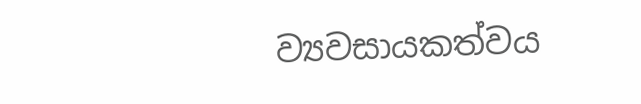ව්‍යවසායකත්වය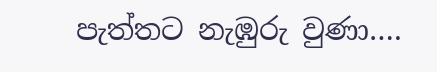පැත්තට නැඹුරු වුණා….